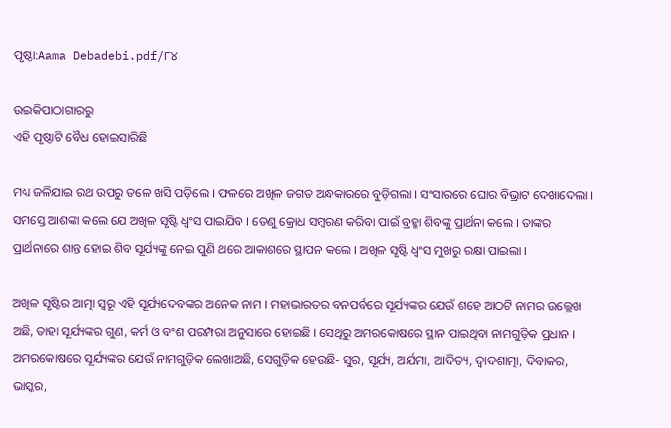ପୃଷ୍ଠା:Aama Debadebi.pdf/୮୪

ଉଇକିପାଠାଗାର‌ରୁ
ଏହି ପୃଷ୍ଠାଟି ବୈଧ ହୋଇସାରିଛି

ମଧ୍ୟ ଜଳିଯାଇ ରଥ ଉପରୁ ତଳେ ଖସି ପଡ଼ିଲେ । ଫଳରେ ଅଖିଳ ଜଗତ ଅନ୍ଧକାରରେ ବୁଡ଼ିଗଲା । ସଂସାରରେ ଘୋର ବିଭ୍ରାଟ ଦେଖାଦେଲା । ସମସ୍ତେ ଆଶଙ୍କା କଲେ ଯେ ଅଖିଳ ସୃଷ୍ଟି ଧ୍ୱଂସ ପାଇଯିବ । ତେଣୁ କ୍ରୋଧ ସମ୍ବରଣ କରିବା ପାଇଁ ବ୍ରହ୍ମା ଶିବଙ୍କୁ ପ୍ରାର୍ଥନା କଲେ । ତାଙ୍କର ପ୍ରାର୍ଥନାରେ ଶାନ୍ତ ହୋଇ ଶିବ ସୂର୍ଯ୍ୟଙ୍କୁ ନେଇ ପୁଣି ଥରେ ଆକାଶରେ ସ୍ଥାପନ କଲେ । ଅଖିଳ ସୃଷ୍ଟି ଧ୍ୱଂସ ମୁଖରୁ ରକ୍ଷା ପାଇଲା ।

ଅଖିଳ ସୃଷ୍ଟିର ଆତ୍ମା ସ୍ୱରୂ ଏହି ସୂର୍ଯ୍ୟଦେବଙ୍କର ଅନେକ ନାମ । ମହାଭାରତର ବନପର୍ବରେ ସୂର୍ଯ୍ୟଙ୍କର ଯେଉଁ ଶହେ ଆଠଟି ନାମର ଉଲ୍ଲେଖ ଅଛି, ତାହା ସୂର୍ଯ୍ୟଙ୍କର ଗୁଣ, କର୍ମ ଓ ବଂଶ ପରମ୍ପରା ଅନୁସାରେ ହୋଇଛି । ସେଥିରୁ ଅମରକୋଷରେ ସ୍ଥାନ ପାଇଥିବା ନାମଗୁଡ଼ିକ ପ୍ରଧାନ । ଅମରକୋଷରେ ସୂର୍ଯ୍ୟଙ୍କର ଯେଉଁ ନାମଗୁଡ଼ିକ ଲେଖାଅଛି, ସେଗୁଡ଼ିକ ହେଉଛି- ସୁର, ସୂର୍ଯ୍ୟ, ଅର୍ଯମା, ଆଦିତ୍ୟ, ଦ୍ୱାଦଶାତ୍ମା, ଦିବାକର, ଭାସ୍କର,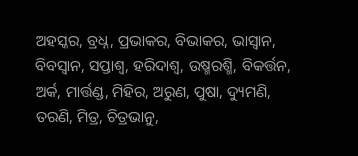ଅହସ୍କର, ବ୍ରଧ୍ନ, ପ୍ରଭାକର, ବିଭାକର, ଭାସ୍ୱାନ, ବିବସ୍ୱାନ, ସପ୍ତାଶ୍ୱ, ହରିଦାଶ୍ୱ, ଉଷ୍ମରଶ୍ମି, ବିକର୍ତ୍ତନ, ଅର୍କ, ମାର୍ତ୍ତଣ୍ଡ, ମିହିର, ଅରୁଣ, ପୁଷା, ଦ୍ୟୁମଣି, ତରଣି, ମିତ୍ର, ଚିତ୍ରଭାନୁ,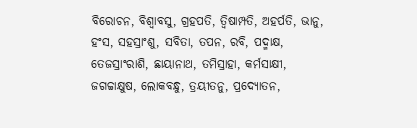ବିରୋଚନ, ବିଶ୍ୱାବସୁ, ଗ୍ରହପତି, ତ୍ୱିଷାମ୍ପତି, ଅହର୍ପତି, ଭାନୁ, ହଂସ, ସହସ୍ରାଂଶୁ, ସବିତା, ତପନ, ରବି, ପଦ୍ମାକ୍ଷ, ତେଜସ୍ରାଂରାଶି, ଛାୟାନାଥ, ତମିସ୍ରାହା, କର୍ମସାକ୍ଷୀ, ଜଗଚ୍ଚାକ୍ଷୁଷ, ଲୋକବନ୍ଧୁ, ତ୍ରୟୀତନୁ, ପ୍ରଦ୍ୟୋତନ,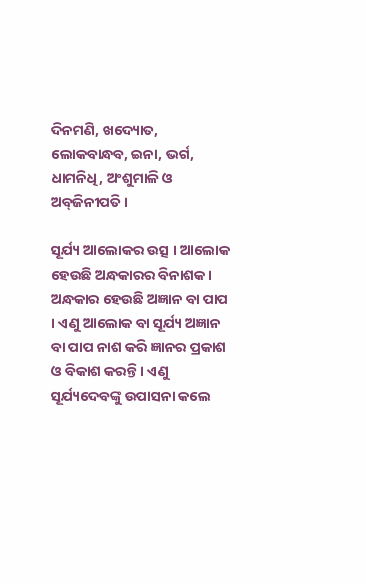ଦିନମଣି, ଖଦ୍ୟୋତ, ଲୋକବାନ୍ଧବ, ଇନା, ଭର୍ଗ, ଧାମନିଧି, ଅଂଶୁମାଳି ଓ ଅବ୍‌ଜିନୀପତି ।

ସୂର୍ଯ୍ୟ ଆଲୋକର ଉତ୍ସ । ଆଲୋକ ହେଉଛି ଅନ୍ଧକାରର ବିନାଶକ । ଅନ୍ଧକାର ହେଉଛି ଅଜ୍ଞାନ ବା ପାପ । ଏଣୁ ଆଲୋକ ବା ସୂର୍ଯ୍ୟ ଅଜ୍ଞାନ ବା ପାପ ନାଶ କରି ଜ୍ଞାନର ପ୍ରକାଶ ଓ ବିକାଶ କରନ୍ତି । ଏଣୁ ସୂର୍ଯ୍ୟଦେବଙ୍କୁ ଉପାସନା କଲେ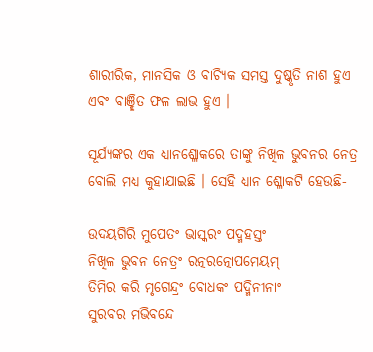ଶାରୀରିକ, ମାନସିକ ଓ ବାଚ୍ୟିକ ସମସ୍ତ ଦୁଷ୍କୃତି ନାଶ ହୁଏ ଏବଂ ବାଞ୍ଛିତ ଫଳ ଲାଭ ହୁଏ ।

ସୂର୍ଯ୍ୟଙ୍କର ଏକ ଧ୍ୟାନଶ୍ଳୋକରେ ତାଙ୍କୁ ନିଖିଳ ଭୁବନର ନେତ୍ର ବୋଲି ମଧ୍ୟ କୁହାଯାଇଛି । ସେହି ଧ୍ୟାନ ଶ୍ଳୋକଟି ହେଉଛି-

ଉଦୟଗିରି ମୁପେତଂ ଭାସ୍କରଂ ପଦ୍ମହସ୍ତଂ
ନିଖିଳ ଭୁବନ ନେତ୍ରଂ ରତ୍ନରତ୍ନୋପମେୟମ୍
ତିମିର କରି ମୃଗେନ୍ଦ୍ରଂ ବୋଧକଂ ପଦ୍ମିନୀନାଂ
ସୁରବର ମ‌ଭିବନ୍ଦେ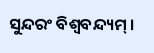ସୁନ୍ଦରଂ ବିଶ୍ୱବନ୍ଦ୍ୟମ୍ ।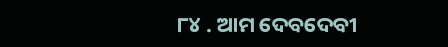୮୪ . ଆମ ଦେବଦେବୀ